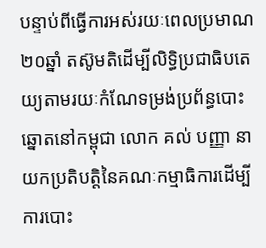បន្ទាប់ពីធ្វើការអស់រយៈពេលប្រមាណ២០ឆ្នាំ តស៊ូមតិដើម្បីលិទ្ធិប្រជាធិបតេយ្យតាមរយៈកំណែទម្រង់ប្រព័ន្ធបោះឆ្នោតនៅកម្ពុជា លោក គល់ បញ្ញា នាយកប្រតិបត្តិនៃគណៈកម្មាធិការដើម្បីការបោះ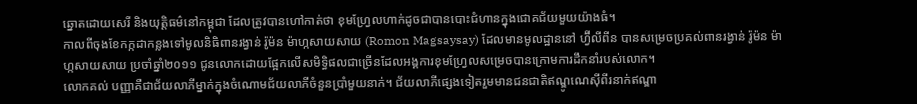ឆ្នោតដោយសេរី និងយុត្តិធម៌នៅកម្ពុជា ដែលត្រូវបានហៅកាត់ថា ខុមហ្រ្វែលហាក់ដូចជាបានបោះជំហានក្នុងជោគជ័យមួយយ៉ាងធំ។
កាលពីចុងខែកក្កដាកន្លងទៅមូលនិធិពានរង្វាន់ រ៉ូម៉ន ម៉ាហ្កសាយសាយ (Romon Magsaysay) ដែលមានមូលដ្ឋាននៅ ហ្វ៊ីលីពីន បានសម្រេចប្រគល់ពានរង្វាន់ រ៉ូម៉ន ម៉ាហ្កសាយសាយ ប្រចាំឆ្នាំ២០១១ ជូនលោកដោយផ្អែកលើសមិទ្ធិផលជាច្រើនដែលអង្គការខុមហ្វ្រែលសម្រេចបានក្រោមការដឹកនាំរបស់លោក។
លោកគល់ បញ្ញាគឺជាជ័យលាភីម្នាក់ក្នុងចំណោមជ័យលាភីចំនួនប្រាំមួយនាក់។ ជ័យលាភីផ្សេងទៀតរួមមានជនជាតិឥណ្ឌូណេស៊ីពីរនាក់ឥណ្ឌា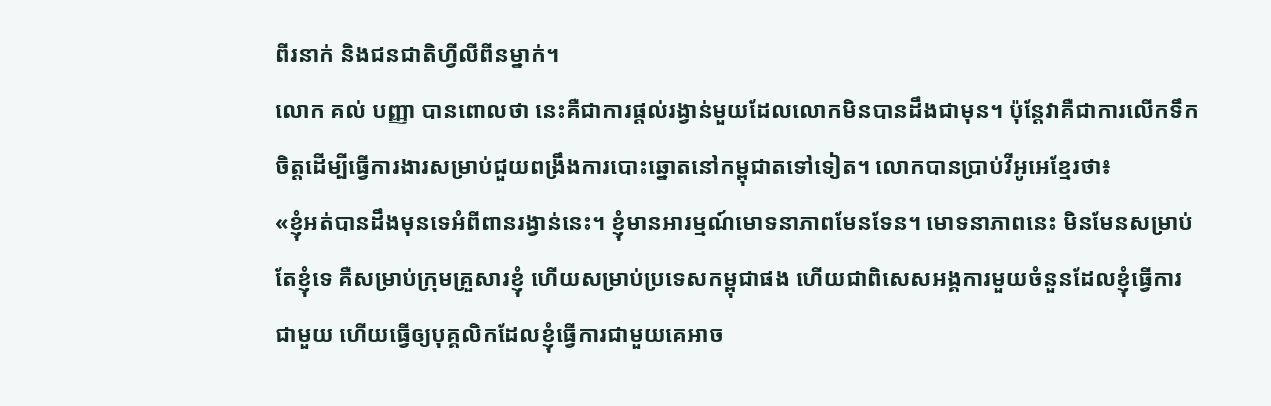ពីរនាក់ និងជនជាតិហ្វីលីពីនម្នាក់។
លោក គល់ បញ្ញា បានពោលថា នេះគឺជាការផ្ដល់រង្វាន់មួយដែលលោកមិនបានដឹងជាមុន។ ប៉ុន្ដែវាគឺជាការលើកទឹកចិត្ដដើម្បីធ្វើការងារសម្រាប់ជួយពង្រឹងការបោះឆ្នោតនៅកម្ពុជាតទៅទៀត។ លោកបានប្រាប់វីអូអេខ្មែរថា៖
«ខ្ញុំអត់បានដឹងមុនទេអំពីពានរង្វាន់នេះ។ ខ្ញុំមានអារម្មណ៍មោទនាភាពមែនទែន។ មោទនាភាពនេះ មិនមែនសម្រាប់តែខ្ញុំទេ គឺសម្រាប់ក្រុមគ្រួសារខ្ញុំ ហើយសម្រាប់ប្រទេសកម្ពុជាផង ហើយជាពិសេសអង្គការមួយចំនួនដែលខ្ញុំធ្វើការជាមួយ ហើយធ្វើឲ្យបុគ្គលិកដែលខ្ញុំធ្វើការជាមួយគេអាច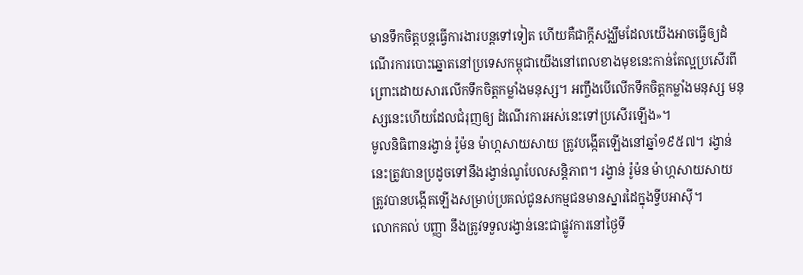មានទឹកចិត្តបន្តធ្វើការងារបន្តទៅទៀត ហើយគឺជាក្តីសង្ឈឹមដែលយើងអាចធ្វើឲ្យដំណើរការបោះឆ្នោតនៅប្រទេសកម្ពុជាយើងនៅពេលខាងមុខនេះកាន់តែល្អប្រសើរពីព្រោះដោយសារលើកទឹកចិត្តកម្លាំងមនុស្ស។ អញ្ចឹងបើលើកទឹកចិត្តកម្លាំងមនុស្ស មនុស្សនេះហើយដែលជំរុញឲ្យ ដំណើរការអស់នេះទៅប្រសើរឡើង»។
មូលនិធិពានរង្វាន់ រ៉ូម៉ន ម៉ាហ្កសាយសាយ ត្រូវបង្កើតឡើងនៅឆ្នាំ១៩៥៧។ រង្វាន់នេះត្រូវបានប្រដូចទៅនឹងរង្វាន់ណូបែលសន្ដិភាព។ រង្វាន់ រ៉ូម៉ន ម៉ាហ្កសាយសាយ ត្រូវបានបង្កើតឡើងសម្រាប់ប្រគល់ជូនសកម្មជនមានស្នារដៃក្នុងទ្វីបអាស៊ី។
លោកគល់ បញ្ញា នឹងត្រូវទទួលរង្វាន់នេះជាផ្លូវការនៅថ្ងៃទី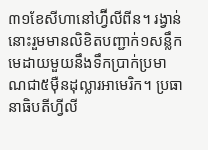៣១ខែសីហានៅហ្វ៊ីលីពីន។ រង្វាន់នោះរួមមានលិខិតបញ្ជាក់១សន្លឹក មេដាយមួយនឹងទឹកប្រាក់ប្រមាណជា៥ម៉ឺនដុល្លារអាមេរិក។ ប្រធានាធិបតីហ្វីលី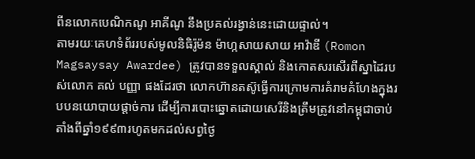ពីនលោកបេណិកណូ អាគីណូ នឹងប្រគល់រង្វាន់នេះដោយផ្ទាល់។
តាមរយៈគេហទំព័ររបស់មូលនិធិរ៉ូម៉ន ម៉ាហ្កសាយសាយ អាវ៉ាឌី (Romon Magsaysay Awardee) ត្រូវបានទទួលស្គាល់ និងកោតសរសើរពីស្នាដៃរបស់លោក គល់ បញ្ញា ផងដែរថា លោកហ៊ានតស៊ូធ្វើការក្រោមការគំរាមគំហែងក្នុងរបបនយោបាយផ្តាច់ការ ដើម្បីការបោះឆ្នោតដោយសេរីនិងត្រឹមត្រូវនៅកម្ពុជាចាប់តាំងពីឆ្នាំ១៩៩៣រហូតមកដល់សព្វថ្ងៃ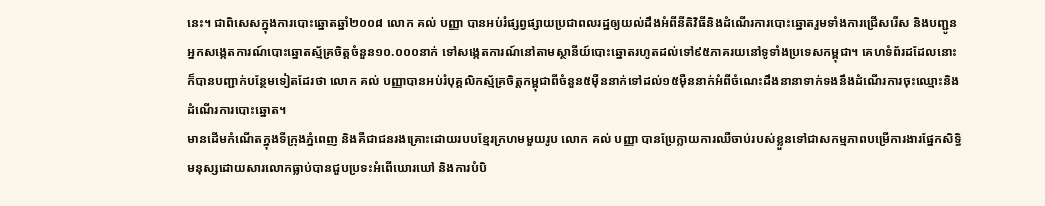នេះ។ ជាពិសេសក្នុងការបោះឆ្នោតឆ្នាំ២០០៨ លោក គល់ បញ្ញា បានអប់រំផ្សព្វផ្សាយប្រជាពលរដ្ឋឲ្យយល់ដឹងអំពីនីតិវិធីនិងដំណើរការបោះឆ្នោតរួមទាំងការជ្រើសរើស និងបញ្ជូនអ្នកសង្កេតការណ៍បោះឆ្នោតស្ម័គ្រចិត្តចំនួន១០.០០០នាក់ ទៅសង្កេតការណ៍នៅតាមស្ថានីយ៍បោះឆ្នោតរហូតដល់ទៅ៩៥ភាគរយនៅទូទាំងប្រទេសកម្ពុជា។ គេហទំព័រដដែលនោះក៏បានបញ្ជាក់បន្ថែមទៀតដែរថា លោក គល់ បញ្ញាបានអប់រំបុគ្គលិកស្ម័គ្រចិត្តកម្ពុជាពីចំនួន៥ម៉ឺននាក់ទៅដល់១៥ម៉ឺននាក់អំពីចំណេះដឹងនានាទាក់ទងនឹងដំណើរការចុះឈ្មោះនិងដំណើរការបោះឆ្នោត។
មានដើមកំណើតក្នុងទីក្រុងភ្នំពេញ និងគឺជាជនរងគ្រោះដោយរបបខ្មែរក្រហមមួយរូប លោក គល់ បញ្ញា បានប្រែក្លាយការឈឺចាប់របស់ខ្លួនទៅជាសកម្មភាពបម្រើការងារផ្នែកសិទ្ធិមនុស្សដោយសារលោកធ្លាប់បានជួបប្រទះអំពើឃោរឃៅ និងការបំបិ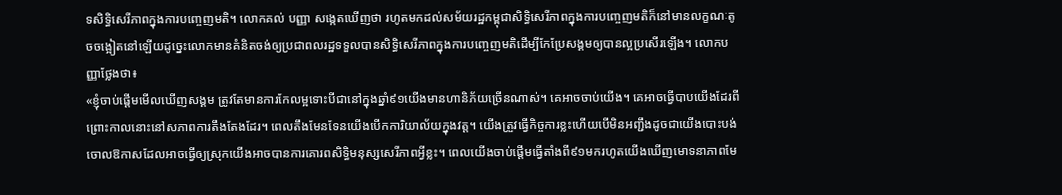ទសិទ្ធិសេរីភាពក្នុងការបញ្ចេញមតិ។ លោកគល់ បញ្ញា សង្កេតឃើញថា រហូតមកដល់សម័យរដ្ឋកម្ពុជាសិទ្ធិសេរីភាពក្នុងការបញ្ចេញមតិក៏នៅមានលក្ខណៈតូចចង្អៀតនៅឡើយដូច្នេះលោកមានគំនិតចង់ឲ្យប្រជាពលរដ្ឋទទួលបានសិទ្ធិសេរីភាពក្នុងការបញ្ចេញមតិដើម្បីកែប្រែសង្គមឲ្យបានល្អប្រសើរឡើង។ លោកបញ្ញាថ្លែងថា៖
«ខ្ញុំចាប់ផ្តើមមើលឃើញសង្គម ត្រូវតែមានការកែលម្អទោះបីជានៅក្នុងឆ្នាំ៩១យើងមានហានិភ័យច្រើនណាស់។ គេអាចចាប់យើង។ គេអាចធ្វើបាបយើងដែរពីព្រោះកាលនោះនៅសភាពការតឹងតែងដែរ។ ពេលតឹងមែនទែនយើងបើកការិយាល័យក្នុងវត្ត។ យើងត្រួវធ្វើកិច្ចការខ្លះហើយបើមិនអញ្ជឹងដូចជាយើងបោះបង់ចោលឱកាសដែលអាចធ្វើឲ្យស្រុកយើងអាចបានការគោរពសិទ្ធិមនុស្សសេរីភាពអ្វីខ្លះ។ ពេលយើងចាប់ផ្តើមធ្វើតាំងពី៩១មករហូតយើងឃើញមោទនាភាពមែ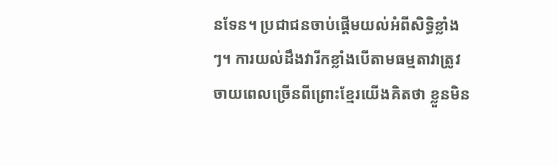នទែន។ ប្រជាជនចាប់ផ្តើមយល់អំពីសិទ្ធិខ្លាំងៗ។ ការយល់ដឹងវារីកខ្លាំងបើតាមធម្មតាវាត្រូវចាយពេលច្រើនពីព្រោះខ្មែរយើងគិតថា ខ្លួនមិន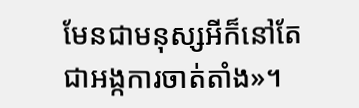មែនជាមនុស្សអីក៏នៅតែជាអង្កការចាត់តាំង»។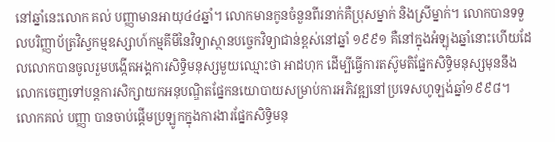នៅឆ្នាំនេះលោក គល់ បញ្ញាមានអាយុ៤៤ឆ្នាំ។ លោកមានកូនចំនួនពីរនាក់គឺប្រុសម្នាក់ និងស្រីម្នាក់។ លោកបានទទួលបរិញ្ញាប័ត្រវិស្វកម្មឧស្សាហ៍កម្មគីមីនៃវិទ្យាស្ថានបច្ចេកវិទ្យាជាន់ខ្ពស់នៅឆ្នាំ ១៩៩១ គឺនៅក្នុងអំឡុងឆ្នាំនោះហើយដែលលោកបានចូលរួមបង្កើតអង្គការសិទ្ធិមនុស្សមួយឈ្មោះថា អាដហុក ដើម្បីធ្វើការតស៊ូមតិផ្នែកសិទ្ធិមនុស្សមុននឹងលោកចេញទៅបន្ដការសិក្សាយកអនុបណ្ឌិតផ្នែកនយោបាយសម្រាប់ការអភិវឌ្ឍនៅប្រទេសហូឡង់ឆ្នាំ១៩៩៨។
លោកគល់ បញ្ញា បានចាប់ផ្តើមប្រឡូកក្នុងការងារផ្នែកសិទ្ធិមនុ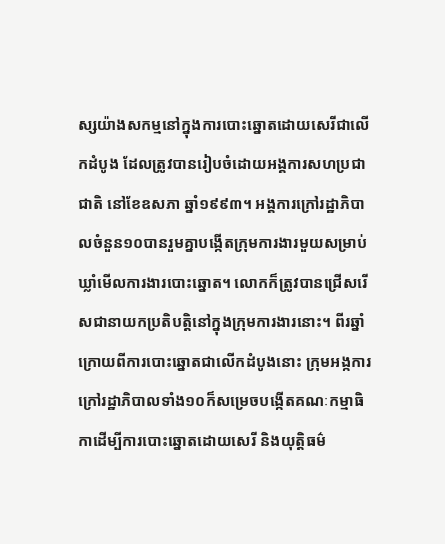ស្សយ៉ាងសកម្មនៅក្នុងការបោះឆ្នោតដោយសេរីជាលើកដំបូង ដែលត្រូវបានរៀបចំដោយអង្គការសហប្រជាជាតិ នៅខែឧសភា ឆ្នាំ១៩៩៣។ អង្គការក្រៅរដ្ឋាភិបាលចំនួន១០បានរួមគ្នាបង្កើតក្រុមការងារមួយសម្រាប់ឃ្លាំមើលការងារបោះឆ្នោត។ លោកក៏ត្រូវបានជ្រើសរើសជានាយកប្រតិបត្តិនៅក្នុងក្រុមការងារនោះ។ ពីរឆ្នាំក្រោយពីការបោះឆ្នោតជាលើកដំបូងនោះ ក្រុមអង្កការក្រៅរដ្ឋាភិបាលទាំង១០ក៏សម្រេចបង្កើតគណៈកម្មាធិកាដើម្បីការបោះឆ្នោតដោយសេរី និងយុត្តិធម៌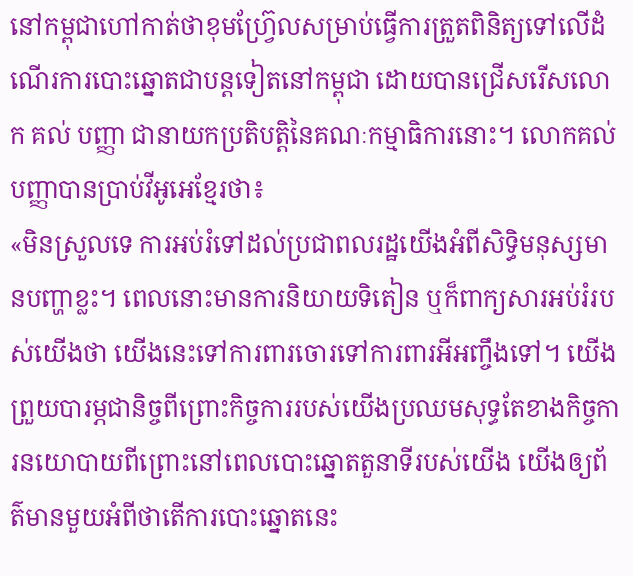នៅកម្ពុជាហៅកាត់ថាខុមហ្រ្វ៊ែលសម្រាប់ធ្វើការត្រួតពិនិត្យទៅលើដំណើរការបោះឆ្នោតជាបន្ដទៀតនៅកម្ពុជា ដោយបានជ្រើសរើសលោក គល់ បញ្ញា ជានាយកប្រតិបត្តិនៃគណៈកម្មាធិការនោះ។ លោកគល់ បញ្ញាបានប្រាប់វីអូអេខ្មែរថា៖
«មិនស្រួលទេ ការអប់រំទៅដល់ប្រជាពលរដ្ឋយើងអំពីសិទ្ធិមនុស្សមានបញ្ហាខ្លះ។ ពេលនោះមានការនិយាយទិតៀន ឬក៏ពាក្យសារអប់រំរបស់យើងថា យើងនេះទៅការពារចោរទៅការពារអីអញ្ចឹងទៅ។ យើងព្រួយបារម្ភជានិច្ចពីព្រោះកិច្ចការរបស់យើងប្រឈមសុទ្ធតែខាងកិច្ចការនយោបាយពីព្រោះនៅពេលបោះឆ្នោតតួនាទីរបស់យើង យើងឲ្យព័ត៌មានមួយអំពីថាតើការបោះឆ្នោតនេះ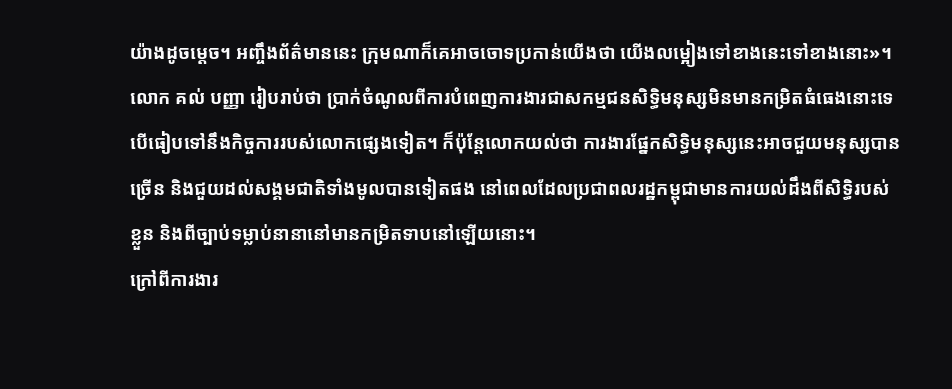យ៉ាងដូចម្តេច។ អញ្ចឹងព័ត៌មាននេះ ក្រុមណាក៏គេអាចចោទប្រកាន់យើងថា យើងលម្អៀងទៅខាងនេះទៅខាងនោះ»។
លោក គល់ បញ្ញា រៀបរាប់ថា ប្រាក់ចំណូលពីការបំពេញការងារជាសកម្មជនសិទ្ធិមនុស្សមិនមានកម្រិតធំធេងនោះទេបើធៀបទៅនឹងកិច្ចការរបស់លោកផ្សេងទៀត។ ក៏ប៉ុន្ដែលោកយល់ថា ការងារផ្នែកសិទ្ធិមនុស្សនេះអាចជួយមនុស្សបានច្រើន និងជួយដល់សង្គមជាតិទាំងមូលបានទៀតផង នៅពេលដែលប្រជាពលរដ្ឋកម្ពុជាមានការយល់ដឹងពីសិទ្ធិរបស់ខ្លួន និងពីច្បាប់ទម្លាប់នានានៅមានកម្រិតទាបនៅឡើយនោះ។
ក្រៅពីការងារ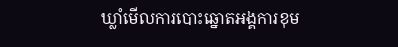ឃ្លាំមើលការបោះឆ្នោតអង្គការខុម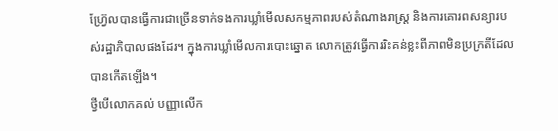ហ្វ្រ៊ែលបានធ្វើការជាច្រើនទាក់ទងការឃ្លាំមើលសកម្មភាពរបស់តំណាងរាស្រ្ត និងការគោរពសន្យារបស់រដ្ឋាភិបាលផងដែរ។ ក្នុងការឃ្លាំមើលការបោះឆ្នោត លោកត្រូវធ្វើការរិះគន់ខ្លះពីភាពមិនប្រក្រតីដែលបានកើតឡើង។
ថ្វីបើលោកគល់ បញ្ញាលើក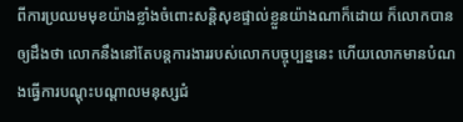ពីការប្រឈមមុខយ៉ាងខ្លាំងចំពោះសន្តិសុខផ្ទាល់ខ្លួនយ៉ាងណាក៏ដោយ ក៏លោកបានឲ្យដឹងថា លោកនឹងនៅតែបន្ដការងាររបស់លោកបច្ចុប្បន្ននេះ ហើយលោកមានបំណងធ្វើការបណ្តុះបណ្តាលមនុស្សជំ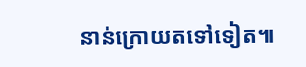នាន់ក្រោយតទៅទៀត៕